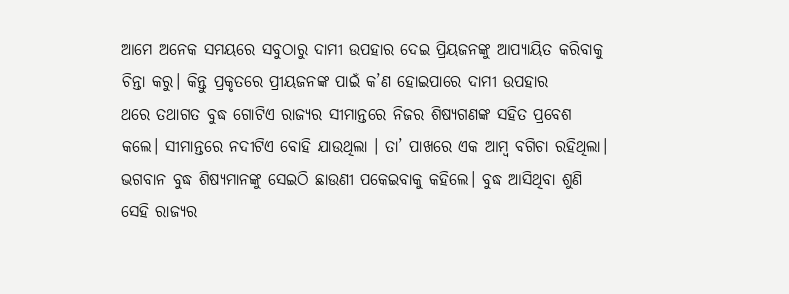ଆମେ ଅନେକ ସମୟରେ ସବୁଠାରୁ ଦାମୀ ଉପହାର ଦେଇ ପ୍ରିୟଜନଙ୍କୁ ଆପ୍ୟାୟିତ କରିବାକୁ ଚିନ୍ତା କରୁ। କିନ୍ତୁ ପ୍ରକୃତରେ ପ୍ରୀୟଜନଙ୍କ ପାଇଁ କ’ଣ ହୋଇପାରେ ଦାମୀ ଉପହାର
ଥରେ ତଥାଗତ ବୁଦ୍ଧ ଗୋଟିଏ ରାଜ୍ୟର ସୀମାନ୍ତରେ ନିଜର ଶିଷ୍ୟଗଣଙ୍କ ସହିତ ପ୍ରବେଶ କଲେ। ସୀମାନ୍ତରେ ନଦୀଟିଏ ବୋହି ଯାଉଥିଲା । ତା’ ପାଖରେ ଏକ ଆମ୍ବ ବଗିଚା ରହିଥିଲା। ଭଗବାନ ବୁଦ୍ଧ ଶିଷ୍ୟମାନଙ୍କୁ ସେଇଠି ଛାଉଣୀ ପକେଇବାକୁ କହିଲେ। ବୁଦ୍ଧ ଆସିଥିବା ଶୁଣି ସେହି ରାଜ୍ୟର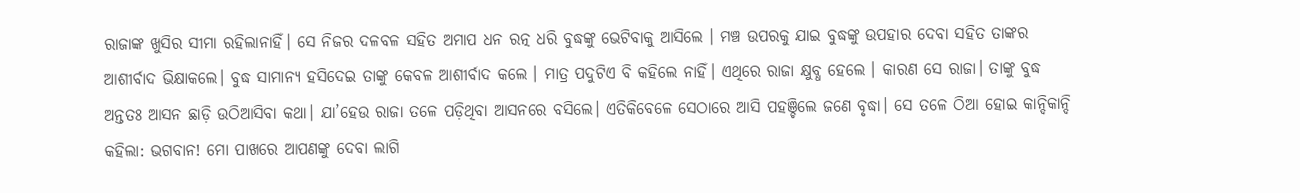ରାଜାଙ୍କ ଖୁସିର ସୀମା ରହିଲାନାହିଁ। ସେ ନିଜର ଦଳବଳ ସହିତ ଅମାପ ଧନ ରତ୍ନ ଧରି ବୁଦ୍ଧଙ୍କୁ ଭେଟିବାକୁ ଆସିଲେ । ମଞ୍ଚ ଉପରକୁ ଯାଇ ବୁଦ୍ଧଙ୍କୁ ଉପହାର ଦେବା ସହିତ ତାଙ୍କର ଆଶୀର୍ବାଦ ଭିକ୍ଷାକଲେ। ବୁଦ୍ଧ ସାମାନ୍ୟ ହସିଦେଇ ତାଙ୍କୁ କେବଳ ଆଶୀର୍ବାଦ କଲେ । ମାତ୍ର ପଦୁଟିଏ ବି କହିଲେ ନାହିଁ। ଏଥିରେ ରାଜା କ୍ଷୁବ୍ଧ ହେଲେ । କାରଣ ସେ ରାଜା। ତାଙ୍କୁ ବୁଦ୍ଧ ଅନ୍ତତଃ ଆସନ ଛାଡ଼ି ଉଠିଆସିବା କଥା। ଯା’ହେଉ ରାଜା ତଳେ ପଡ଼ିଥିବା ଆସନରେ ବସିଲେ। ଏତିକିବେଳେ ସେଠାରେ ଆସି ପହଞ୍ଚିଲେ ଜଣେ ବୃଦ୍ଧା। ସେ ତଳେ ଠିଆ ହୋଇ କାନ୍ଦିକାନ୍ଦି କହିଲା: ଭଗବାନ! ମୋ ପାଖରେ ଆପଣଙ୍କୁ ଦେବା ଲାଗି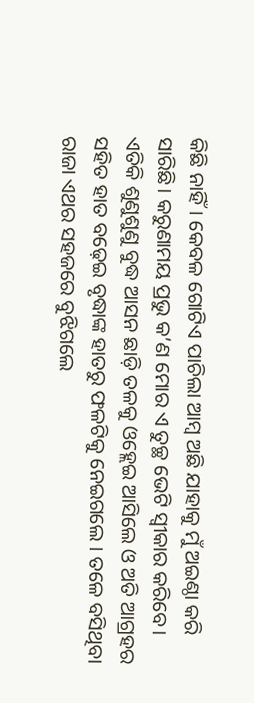କିଛି ନାହିଁ। କେବଳ ଗୋଟିଏ ପାଚିଲା ଆମ୍ବ ଅଛି ଯାହାକୁ ମୁଁ ଅଇଣ୍ଠା କରି ସାରିଛି। କରୁଣାମୟ ପ୍ରଭୁ କ’ଣ ମୋର ଏ ତୁଚ୍ଛ ଭେଟି ସ୍ୱୀକାର କରିବେ।
ଏତିକି ଶୁଣୁଶୁଣୁ ବୁଦ୍ଧ ଆସନ ଛାଡ଼ି ତଳକୁ ଓହ୍ଲେଇ ଆସିଲେ ଓ ଅତି ଆଗ୍ରହର ସହିତ ହାତ ବଢ଼େଇ ବୃଦ୍ଧାଙ୍କ ହାତରୁ ଫଳଟିକୁ ନେଇଗଲେ । ତଳେ ବସିଥିବା ରାଜା ଏଥର ସହଜରେ ବୁଝିଗଲେ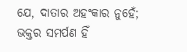ଯେ, ଦାତାର ଅହଂକାର ନୁହେଁ; ଭକ୍ତର ସମର୍ପଣ ହିଁ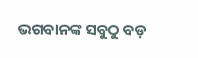ଭଗବାନଙ୍କ ସବୁଠୁ ବଡ଼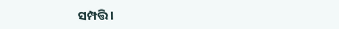ସମ୍ପତ୍ତି।